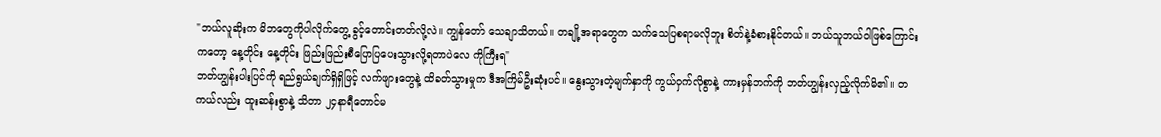"ဘယ်လူဆိုးက မိဘတွေကိုပါလိုက်တွေ့ ခွင့်တောင်းတတ်လို့လဲ။ ကျွန်တော် သေချာသိတယ်။ တချို့အရာတွေက သက်သေပြစရာမလိုဘူး စိတ်နဲ့ခံစားနိုင်တယ်။ ဘယ်သူဘယ်ဝါဖြစ်ကြောင်းကတော့ နေ့တိုင်း နေ့တိုင်း ဖြည်းဖြည်းစီပြောပြပေးသွားလို့ရတာပဲလေ ကိုကြီးရ"
ဘတ်ဟျွန်းပါးပြင်ကို ရည်ရွယ်ချက်ရှိရှိဖြင့် လက်ဖျားတွေနဲ့ ထိခတ်သွားမှုက ဒီအကြိမ်ဦးဆုံးပင်။ နွေးသွားတဲ့မျက်နှာကို ကွယ်ဝှက်လိုစွာနဲ့ ကားမှန်ဘက်ကို ဘတ်ဟျွန်းလှည့်လိုက်မိ၏။ တကယ်လည်း ထူးဆန်းစွာနဲ့ သိတာ ၂၄နာရီတောင်မ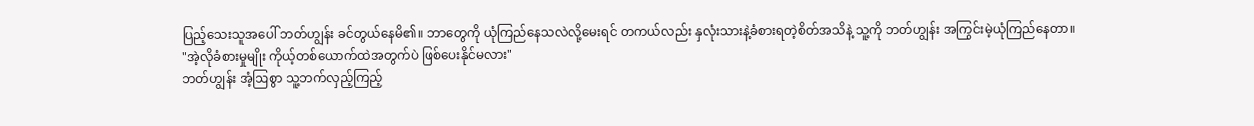ပြည့်သေးသူအပေါ် ဘတ်ဟျွန်း ခင်တွယ်နေမိ၏။ ဘာတွေကို ယုံကြည်နေသလဲလို့မေးရင် တကယ်လည်း နှလုံးသားနဲ့ခံစားရတဲ့စိတ်အသိနဲ့ သူ့ကို ဘတ်ဟျွန်း အကြွင်းမဲ့ယုံကြည်နေတာ။
"အဲ့လိုခံစားမှုမျိုး ကိုယ့်တစ်ယောက်ထဲအတွက်ပဲ ဖြစ်ပေးနိုင်မလား"
ဘတ်ဟျွန်း အံ့ဩစွာ သူ့ဘက်လှည့်ကြည့်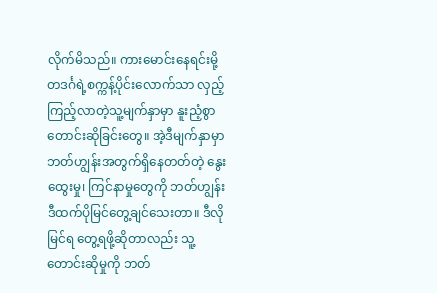လိုက်မိသည်။ ကားမောင်းနေရင်းမို့ တဒင်္ဂရဲ့စက္ကန့်ပိုင်းလောက်သာ လှည့်ကြည့်လာတဲ့သူ့မျက်နှာမှာ နူးညံ့စွာတောင်းဆိုခြင်းတွေ။ အဲ့ဒီမျက်နှာမှာ ဘတ်ဟျွန်းအတွက်ရှိနေတတ်တဲ့ နွေးထွေးမှု၊ ကြင်နာမှုတွေကို ဘတ်ဟျွန်း ဒီထက်ပိုမြင်တွေ့ချင်သေးတာ။ ဒီလိုမြင်ရ တွေ့ရဖို့ဆိုတာလည်း သူ့တောင်းဆိုမှုကို ဘတ်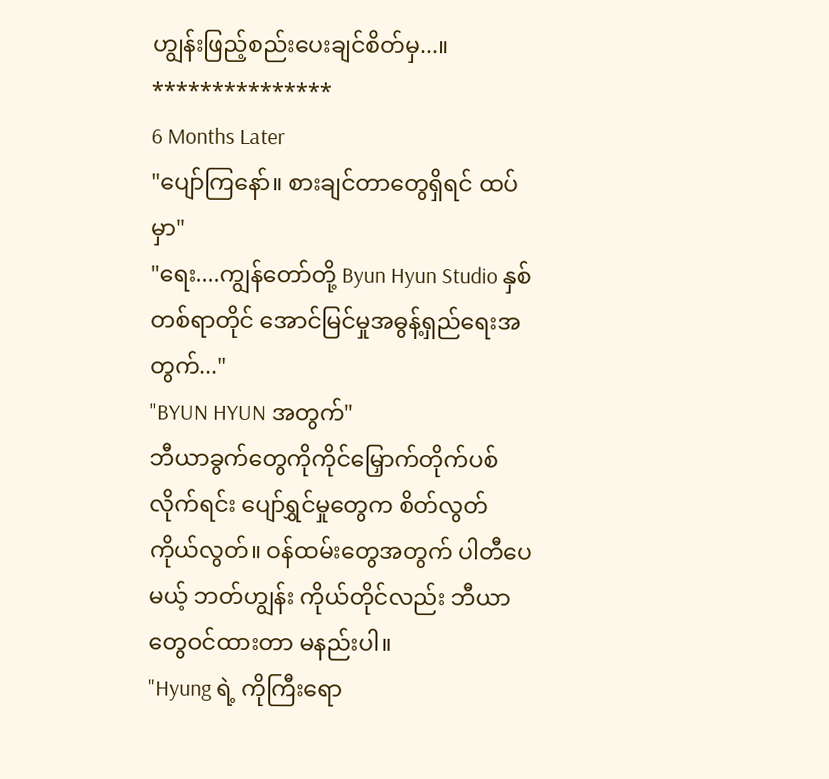ဟျွန်းဖြည့်စည်းပေးချင်စိတ်မှ...။
***************
6 Months Later
"ပျော်ကြနော်။ စားချင်တာတွေရှိရင် ထပ်မှာ"
"ရေး....ကျွန်တော်တို့ Byun Hyun Studio နှစ်တစ်ရာတိုင် အောင်မြင်မှုအဓွန့်ရှည်ရေးအတွက်..."
"BYUN HYUN အတွက်"
ဘီယာခွက်တွေကိုကိုင်မြှောက်တိုက်ပစ်လိုက်ရင်း ပျော်ရွှင်မှုတွေက စိတ်လွတ်ကိုယ်လွတ်။ ဝန်ထမ်းတွေအတွက် ပါတီပေမယ့် ဘတ်ဟျွန်း ကိုယ်တိုင်လည်း ဘီယာတွေဝင်ထားတာ မနည်းပါ။
"Hyung ရဲ့ ကိုကြီးရော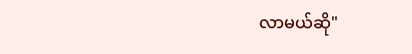လာမယ်ဆို"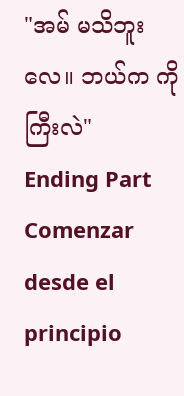"အမ် မသိဘူးလေ။ ဘယ်က ကိုကြီးလဲ"
Ending Part
Comenzar desde el principio